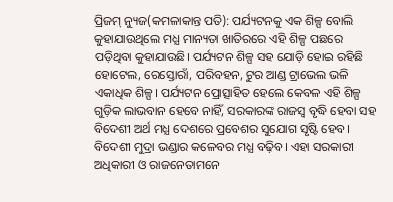ପ୍ରିଜମ୍ ନ୍ୟୁଜ(କମଳାକାନ୍ତ ପତି): ପର୍ଯ୍ୟଟନକୁ ଏକ ଶିଳ୍ପ ବୋଲି କୁହାଯାଉଥିଲେ ମଧ୍ଯ ମାନ୍ୟତା ଖାତିରରେ ଏହି ଶିଳ୍ପ ପଛରେ ପଡ଼ିଥିବା କୁହାଯାଉଛି। ପର୍ଯ୍ୟଟନ ଶିଳ୍ପ ସହ ଯୋଡ଼ି ହୋଇ ରହିଛି ହୋଟେଲ, ରେସ୍ତୋରାଁ, ପରିବହନ, ଟୁର ଆଣ୍ଡ ଟ୍ରାଭେଲ ଭଳି ଏକାଧିକ ଶିଳ୍ପ। ପର୍ଯ୍ୟଟନ ପ୍ରୋତ୍ସାହିତ ହେଲେ କେବଳ ଏହି ଶିଳ୍ପ ଗୁଡ଼ିକ ଲାଭବାନ ହେବେ ନାହିଁ, ସରକାରଙ୍କ ରାଜସ୍ବ ବୃଦ୍ଧି ହେବା ସହ ବିଦେଶୀ ଅର୍ଥ ମଧ୍ଯ ଦେଶରେ ପ୍ରବେଶର ସୁଯୋଗ ସୃଷ୍ଟି ହେବ। ବିଦେଶୀ ମୁଦ୍ରା ଭଣ୍ଡାର କଳେବର ମଧ୍ଯ ବଢ଼ିବ। ଏହା ସରକାରୀ ଅଧିକାରୀ ଓ ରାଜନେତାମନେ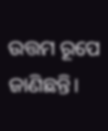ଉତ୍ତମ ରୂପେ ଜାଣିଛନ୍ତି।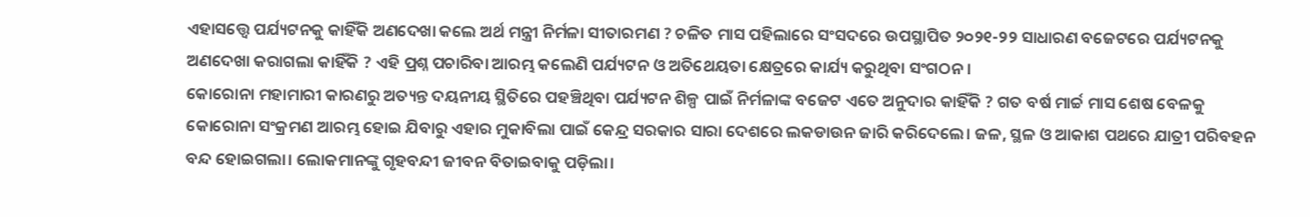ଏହାସତ୍ତ୍ୱେ ପର୍ଯ୍ୟଟନକୁ କାହିଁକି ଅଣଦେଖା କଲେ ଅର୍ଥ ମନ୍ତ୍ରୀ ନିର୍ମଳା ସୀତାରମଣ ? ଚଳିତ ମାସ ପହିଲାରେ ସଂସଦରେ ଉପସ୍ଥାପିତ ୨୦୨୧-୨୨ ସାଧାରଣ ବଜେଟରେ ପର୍ଯ୍ୟଟନକୁ ଅଣଦେଖା କରାଗଲା କାହିଁକି ? ଏହି ପ୍ରଶ୍ନ ପଚାରିବା ଆରମ୍ଭ କଲେଣି ପର୍ଯ୍ୟଟନ ଓ ଅତିଥେୟତା କ୍ଷେତ୍ରରେ କାର୍ଯ୍ୟ କରୁଥିବା ସଂଗଠନ।
କୋରୋନା ମହାମାରୀ କାରଣରୁ ଅତ୍ୟନ୍ତ ଦୟନୀୟ ସ୍ଥିତିରେ ପହଞ୍ଚିଥିବା ପର୍ଯ୍ୟଟନ ଶିଳ୍ପ ପାଇଁ ନିର୍ମଳାଙ୍କ ବଜେଟ ଏତେ ଅନୁଦାର କାହିଁକି ? ଗତ ବର୍ଷ ମାର୍ଚ୍ଚ ମାସ ଶେଷ ବେଳକୁ କୋରୋନା ସଂକ୍ରମଣ ଆରମ୍ଭ ହୋଇ ଯିବାରୁ ଏହାର ମୁକାବିଲା ପାଇଁ କେନ୍ଦ୍ର ସରକାର ସାରା ଦେଶରେ ଲକଡାଉନ ଜାରି କରିଦେଲେ। ଜଳ, ସ୍ଥଳ ଓ ଆକାଶ ପଥରେ ଯାତ୍ରୀ ପରିବହନ ବନ୍ଦ ହୋଇଗଲା। ଲୋକମାନଙ୍କୁ ଗୃହବନ୍ଦୀ ଜୀବନ ବିତାଇବାକୁ ପଡ଼ିଲା।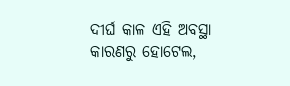ଦୀର୍ଘ କାଳ ଏହି ଅବସ୍ଥା କାରଣରୁ ହୋଟେଲ,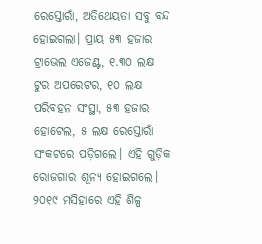ରେସ୍ତୋରାଁ, ଅତିଥେୟତା ସବୁ ବନ୍ଦ ହୋଇଗଲା। ପ୍ରାୟ ୫୩ ହଜାର ଟ୍ରାଭେଲ ଏଜେଣ୍ଟ, ୧.୩୦ ଲକ୍ଷ ଟୁର ଅପରେଟର, ୧୦ ଲକ୍ଷ ପରିବହନ ସଂସ୍ଥା, ୫୩ ହଜାର ହୋଟେଲ, ୫ ଲକ୍ଷ ରେସ୍ତୋରାଁ ସଂକଟରେ ପଡ଼ିଗଲେ। ଏହି ଗୁଡ଼ିକ ରୋଜଗାର ଶୂନ୍ୟ ହୋଇଗଲେ। ୨୦୧୯ ମସିହାରେ ଏହି ଶିଳ୍ପ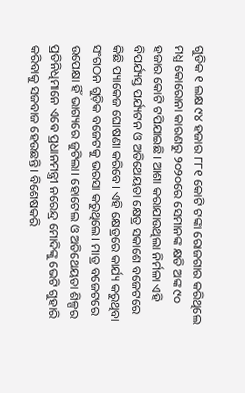ଗୁଡିକ ୧ ଲକ୍ଷ ୯୪ ହଜାର ୮୮୧ କୋଟି ଟଙ୍କା ରୋଜଗାର କରିଥିଲେ ମଧ୍ଯ କୋରୋନା କାରଣରୁ ୨୦୨୦ରେ ସେମାନଙ୍କ କ୍ଷତି ଅଙ୍କ ୯୦ ହଜାର କୋଟି ଟପିଯାଇଛି। ଆଶା କରାଯାଉଥିଲା ନିର୍ମଳା ଏହି ବିପର୍ଯ୍ୟସ୍ତ ପର୍ଯ୍ୟଟନ ଓ ଅତିଥେୟତା କ୍ଷେତ୍ର ସକାଶେ ବଜେଟରେ କିଛି ପ୍ୟାକେଜ ଘୋଷଣା କରିବେ। ଏହି କ୍ଷେତ୍ରରେ କାର୍ଯ୍ୟ କରୁଥିବା ସଂଗଠନ ଗୁଡ଼ିକ ବଜେଟକୁ ଭରସା କରୁଥିଲେ। ମାତ୍ର ବଜେଟରେ ଉପେକ୍ଷା ହିଁ ଭାଗ୍ୟରେ ଜୁଟିଲା। ହୋଟେଲ ଓ ଅତିଥେୟତା ଶିଳ୍ପର ପ୍ରତିନିଧିମାନେ ଏଵେ ପ୍ରଧାନମନ୍ତ୍ରୀ ନରେନ୍ଦ୍ର ମୋଦିଙ୍କୁ ଭେଟି ଗୁହାରି କରିବାକୁ ସଜବାଜ ହେଉଛନ୍ତି। ବିଶେଷକରି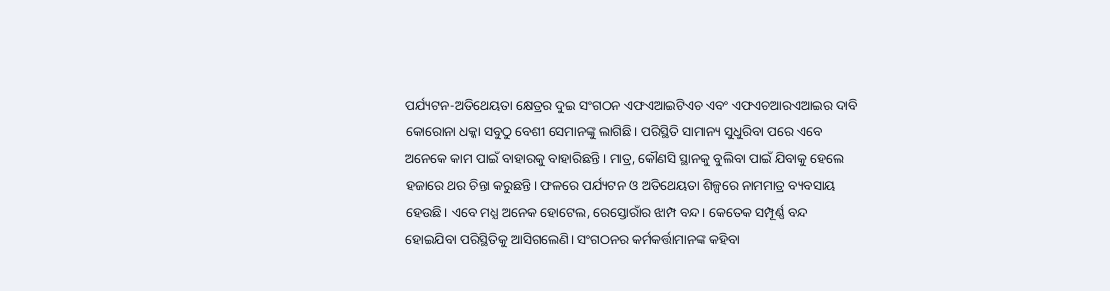ପର୍ଯ୍ୟଟନ-ଅତିଥେୟତା କ୍ଷେତ୍ରର ଦୁଇ ସଂଗଠନ ଏଫଏଆଇଟିଏଚ ଏବଂ ଏଫଏଚଆରଏଆଇର ଦାବି କୋରୋନା ଧକ୍କା ସବୁଠୁ ବେଶୀ ସେମାନଙ୍କୁ ଲାଗିଛି। ପରିସ୍ଥିତି ସାମାନ୍ୟ ସୁଧୁରିବା ପରେ ଏବେ ଅନେକେ କାମ ପାଇଁ ବାହାରକୁ ବାହାରିଛନ୍ତି। ମାତ୍ର, କୌଣସି ସ୍ଥାନକୁ ବୁଲିବା ପାଇଁ ଯିବାକୁ ହେଲେ ହଜାରେ ଥର ଚିନ୍ତା କରୁଛନ୍ତି। ଫଳରେ ପର୍ଯ୍ୟଟନ ଓ ଅତିଥେୟତା ଶିଳ୍ପରେ ନାମମାତ୍ର ବ୍ୟବସାୟ ହେଉଛି। ଏବେ ମଧ୍ଯ ଅନେକ ହୋଟେଲ, ରେସ୍ତୋରାଁର ଝାମ୍ପ ବନ୍ଦ। କେତେକ ସମ୍ପୂର୍ଣ୍ଣ ବନ୍ଦ ହୋଇଯିବା ପରିସ୍ଥିତିକୁ ଆସିଗଲେଣି। ସଂଗଠନର କର୍ମକର୍ତ୍ତାମାନଙ୍କ କହିବା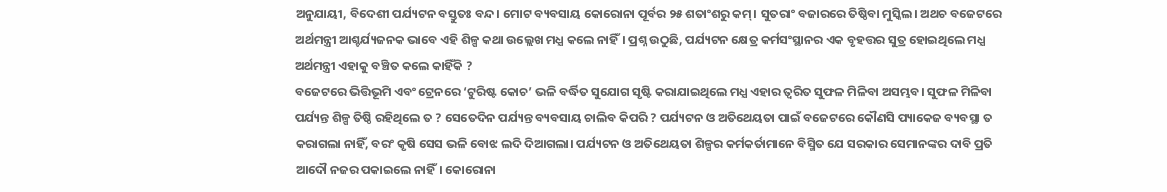ଅନୁଯାୟୀ, ବିଦେଶୀ ପର୍ଯ୍ୟଟନ ବସ୍ତୁତଃ ବନ୍ଦ। ମୋଟ ବ୍ୟବସାୟ କୋରୋନା ପୂର୍ବର ୨୫ ଶତାଂଶରୁ କମ୍। ସୁତରାଂ ବଜାରରେ ତିଷ୍ଠିବା ମୁସ୍କିଲ। ଅଥଚ ବଜେଟରେ ଅର୍ଥମନ୍ତ୍ରୀ ଆଶ୍ଚର୍ଯ୍ୟଜନକ ଭାବେ ଏହି ଶିଳ୍ପ କଥା ଉଲ୍ଲେଖ ମଧ୍ଯ କଲେ ନାହିଁ। ପ୍ରଶ୍ନ ଉଠୁଛି, ପର୍ଯ୍ୟଟନ କ୍ଷେତ୍ର କର୍ମସଂସ୍ଥାନର ଏକ ବୃହତ୍ତର ସୁତ୍ର ହୋଇଥିଲେ ମଧ୍ଯ ଅର୍ଥମନ୍ତ୍ରୀ ଏହାକୁ ବଞ୍ଚିତ କଲେ କାହିଁକି ?
ବଜେଟରେ ଭିତ୍ତିଭୂମି ଏବଂ ଟ୍ରେନରେ ‘ଟୁରିଷ୍ଟ କୋଚ’ ଭଳି ବର୍ଦ୍ଧିତ ସୁଯୋଗ ସୃଷ୍ଟି କରାଯାଇଥିଲେ ମଧ୍ଯ ଏହାର ତ୍ୱରିତ ସୁଫଳ ମିଳିବା ଅସମ୍ଭବ। ସୁଫଳ ମିଳିବା ପର୍ଯ୍ୟନ୍ତ ଶିଳ୍ପ ତିଷ୍ଠି ରହିଥିଲେ ତ ? ସେତେଦିନ ପର୍ଯ୍ୟନ୍ତ ବ୍ୟବସାୟ ଚାଲିବ କିପରି ? ପର୍ଯ୍ୟଟନ ଓ ଅତିଥେୟତା ପାଇଁ ବଜେଟରେ କୌଣସି ପ୍ୟାକେଜ ବ୍ୟବସ୍ଥା ତ କରାଗଲା ନାହିଁ, ବରଂ କୃଷି ସେସ ଭଳି ବୋଝ ଲଦି ଦିଆଗଲା। ପର୍ଯ୍ୟଟନ ଓ ଅତିଥେୟତା ଶିଳ୍ପର କର୍ମକର୍ତାମାନେ ବିସ୍ମିତ ଯେ ସରକାର ସେମାନଙ୍କର ଦାବି ପ୍ରତି ଆଦୌ ନଜର ପକାଇଲେ ନାହିଁ। କୋରୋନା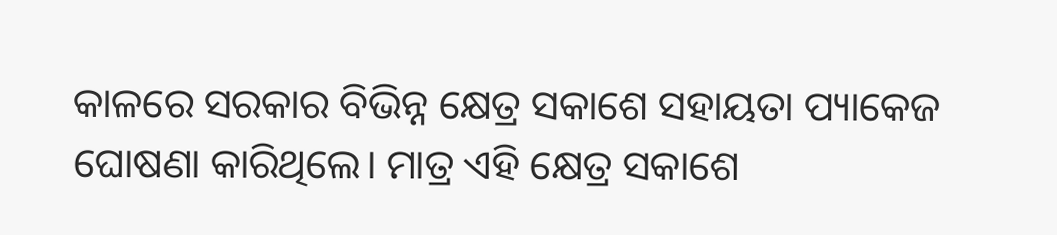କାଳରେ ସରକାର ବିଭିନ୍ନ କ୍ଷେତ୍ର ସକାଶେ ସହାୟତା ପ୍ୟାକେଜ ଘୋଷଣା କାରିଥିଲେ। ମାତ୍ର ଏହି କ୍ଷେତ୍ର ସକାଶେ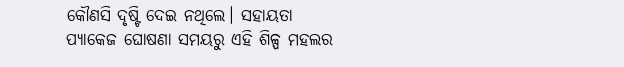କୌଣସି ଦୃଷ୍ଟି ଦେଇ ନଥିଲେ। ସହାୟତା ପ୍ୟାକେଜ ଘୋଷଣା ସମୟରୁ ଏହି ଶିଳ୍ପ ମହଲର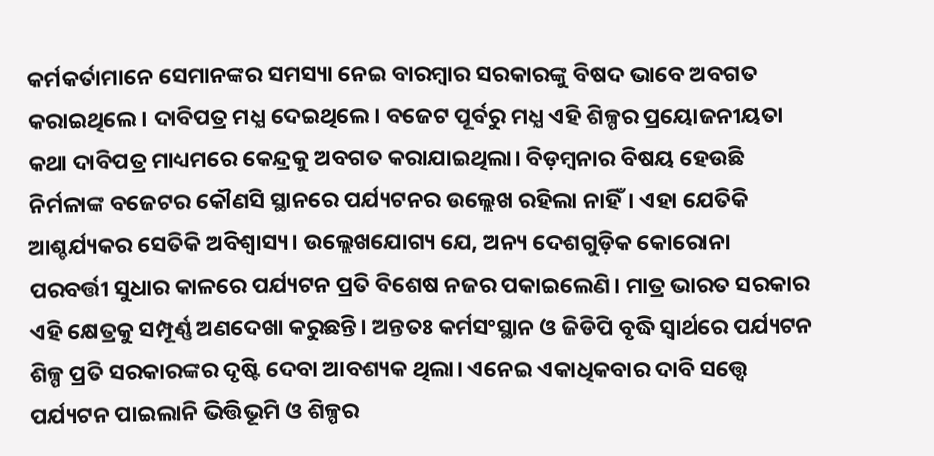କର୍ମକର୍ତାମାନେ ସେମାନଙ୍କର ସମସ୍ୟା ନେଇ ବାରମ୍ବାର ସରକାରଙ୍କୁ ବିଷଦ ଭାବେ ଅବଗତ କରାଇଥିଲେ। ଦାବିପତ୍ର ମଧ୍ଯ ଦେଇଥିଲେ। ବଜେଟ ପୂର୍ବରୁ ମଧ୍ଯ ଏହି ଶିଳ୍ପର ପ୍ରୟୋଜନୀୟତା କଥା ଦାବିପତ୍ର ମାଧ୍ୟମରେ କେନ୍ଦ୍ରକୁ ଅବଗତ କରାଯାଇଥିଲା। ବିଡ଼ମ୍ବନାର ବିଷୟ ହେଉଛି ନିର୍ମଳାଙ୍କ ବଜେଟର କୌଣସି ସ୍ଥାନରେ ପର୍ଯ୍ୟଟନର ଉଲ୍ଲେଖ ରହିଲା ନାହିଁ। ଏହା ଯେତିକି ଆଶ୍ଚର୍ଯ୍ୟକର ସେତିକି ଅବିଶ୍ବାସ୍ୟ। ଉଲ୍ଲେଖଯୋଗ୍ୟ ଯେ, ଅନ୍ୟ ଦେଶଗୁଡ଼ିକ କୋରୋନା ପରବର୍ତ୍ତୀ ସୁଧାର କାଳରେ ପର୍ଯ୍ୟଟନ ପ୍ରତି ବିଶେଷ ନଜର ପକାଇଲେଣି। ମାତ୍ର ଭାରତ ସରକାର ଏହି କ୍ଷେତ୍ରକୁ ସମ୍ପୂର୍ଣ୍ଣ ଅଣଦେଖା କରୁଛନ୍ତି। ଅନ୍ତତଃ କର୍ମସଂସ୍ଥାନ ଓ ଜିଡିପି ବୃଦ୍ଧି ସ୍ୱାର୍ଥରେ ପର୍ଯ୍ୟଟନ ଶିଳ୍ପ ପ୍ରତି ସରକାରଙ୍କର ଦୃଷ୍ଟି ଦେବା ଆବଶ୍ୟକ ଥିଲା। ଏନେଇ ଏକାଧିକବାର ଦାବି ସତ୍ତ୍ୱେ ପର୍ଯ୍ୟଟନ ପାଇଲାନି ଭିତ୍ତିଭୂମି ଓ ଶିଳ୍ପର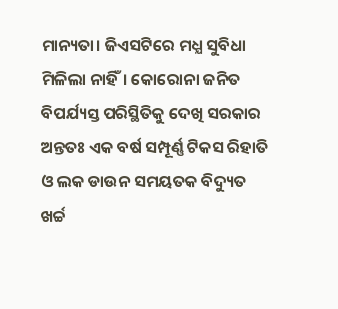ମାନ୍ୟତା। ଜିଏସଟିରେ ମଧ୍ଯ ସୁବିଧା ମିଳିଲା ନାହିଁ। କୋରୋନା ଜନିତ ବିପର୍ଯ୍ୟସ୍ତ ପରିସ୍ଥିତିକୁ ଦେଖି ସରକାର ଅନ୍ତତଃ ଏକ ବର୍ଷ ସମ୍ପୂର୍ଣ୍ଣ ଟିକସ ରିହାତି ଓ ଲକ ଡାଉନ ସମୟତକ ବିଦ୍ୟୁତ ଖର୍ଚ୍ଚ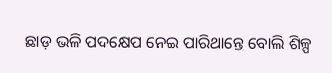ଛାଡ଼ ଭଳି ପଦକ୍ଷେପ ନେଇ ପାରିଥାନ୍ତେ ବୋଲି ଶିଳ୍ପ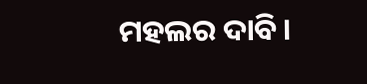ମହଲର ଦାବି।